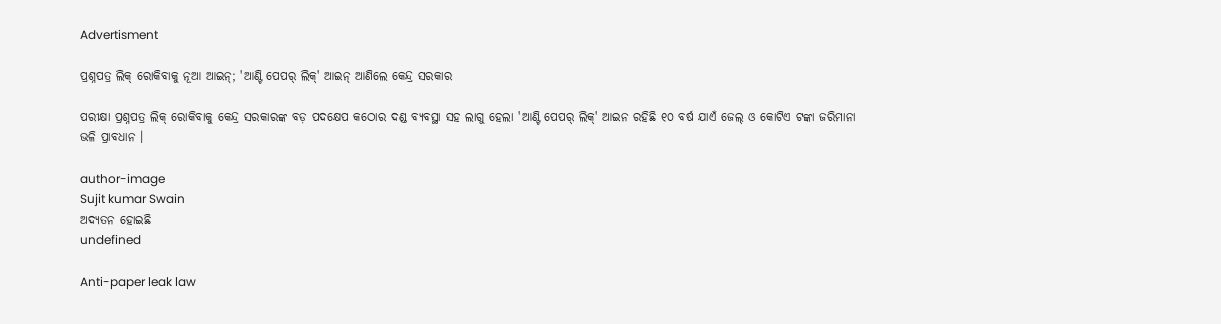Advertisment

ପ୍ରଶ୍ନପତ୍ର ଲିକ୍ ରୋକିବାକୁ ନୂଆ ଆଇନ୍; 'ଆଣ୍ଟି ପେପର୍ ଲିକ୍' ଆଇନ୍ ଆଣିଲେ କେନ୍ଦ୍ର ସରକାର

ପରୀକ୍ଷା ପ୍ରଶ୍ନପତ୍ର ଲିକ୍ ରୋକିବାକୁ କେନ୍ଦ୍ର ସରକାରଙ୍କ ବଡ଼ ପଦକ୍ଷେପ କଠୋର ଦଣ୍ଡ ବ୍ୟବସ୍ଥା ସହ ଲାଗୁ ହେଲା 'ଆଣ୍ଟି ପେପର୍ ଲିକ୍' ଆଇନ ରହିଛି ୧୦ ବର୍ଷ ଯାଏଁ ଜେଲ୍ ଓ କୋଟିଏ ଟଙ୍କା ଜରିମାନା ଭଳି ପ୍ରାବଧାନ ।

author-image
Sujit kumar Swain
ଅଦ୍ୟତନ ହୋଇଛି
undefined

Anti-paper leak law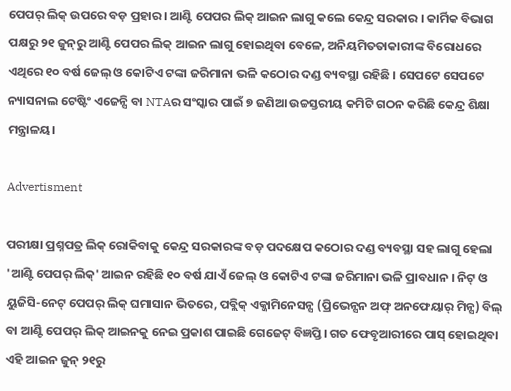ପେପର୍ ଲିକ୍ ଉପରେ ବଡ଼ ପ୍ରହାର । ଆଣ୍ଟି ପେପର ଲିକ୍ ଆଇନ ଲାଗୁ କଲେ କେନ୍ଦ୍ର ସରକାର । କାର୍ମିକ ବିଭାଗ ପକ୍ଷରୁ ୨୧ ଜୁନ୍‌ରୁ ଆଣ୍ଟି ପେପର ଲିକ୍ ଆଇନ ଲାଗୁ ହୋଇଥିବା ବେଳେ, ଅନିୟମିତତାକାରୀଙ୍କ ବିରୋଧରେ ଏଥିରେ ୧୦ ବର୍ଷ ଜେଲ୍ ଓ କୋଟିଏ ଟଙ୍କା ଜରିମାନା ଭଳି କଠୋର ଦଣ୍ଡ ବ୍ୟବସ୍ଥା ରହିଛି । ସେପଟେ ସେପଟେ ନ୍ୟାସନାଲ ଟେଷ୍ଟିଂ ଏଜେନ୍ସି ବା NTAର ସଂସ୍କାର ପାଇଁ ୭ ଜଣିଆ ଉଚ୍ଚସ୍ତରୀୟ କମିଟି ଗଠନ କରିଛି କେନ୍ଦ୍ର ଶିକ୍ଷା ମନ୍ତ୍ରାଳୟ।

Advertisment

ପରୀକ୍ଷା ପ୍ରଶ୍ନପତ୍ର ଲିକ୍ ରୋକିବାକୁ କେନ୍ଦ୍ର ସରକାରଙ୍କ ବଡ଼ ପଦକ୍ଷେପ କଠୋର ଦଣ୍ଡ ବ୍ୟବସ୍ଥା ସହ ଲାଗୁ ହେଲା 'ଆଣ୍ଟି ପେପର୍ ଲିକ୍' ଆଇନ ରହିଛି ୧୦ ବର୍ଷ ଯାଏଁ ଜେଲ୍ ଓ କୋଟିଏ ଟଙ୍କା ଜରିମାନା ଭଳି ପ୍ରାବଧାନ । ନିଟ୍ ଓ ୟୁଜିସି-ନେଟ୍ ପେପର୍ ଲିକ୍ ଘମାସାନ ଭିତରେ, ପବ୍ଲିକ୍ ଏକ୍ଜାମିନେସନ୍ସ (ପ୍ରିଭେନ୍ସନ ଅଫ୍ ଅନଫେୟାର୍ ମିନ୍ସ) ବିଲ୍ ବା ଆଣ୍ଟି ପେପର୍ ଲିକ୍ ଆଇନକୁ ନେଇ ପ୍ରକାଶ ପାଇଛି ଗେଜେଟ୍ ବିଜ୍ଞପ୍ତି। ଗତ ଫେବୃଆରୀରେ ପାସ୍ ହୋଇଥିବା ଏହି ଆଇନ ଜୁନ୍ ୨୧ରୁ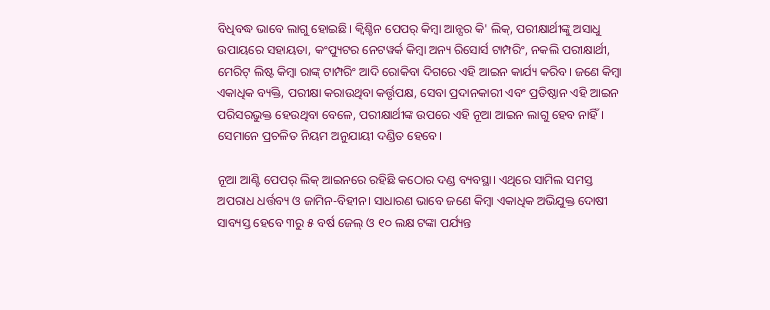ବିଧିବଦ୍ଧ ଭାବେ ଲାଗୁ ହୋଇଛି। କ୍ବିଶ୍ଚିନ ପେପର୍ କିମ୍ବା ଆନ୍ସର କି' ଲିକ୍, ପରୀକ୍ଷାର୍ଥୀଙ୍କୁ ଅସାଧୁ ଉପାୟରେ ସହାୟତା, କଂପ୍ୟୁଟର ନେଟୱର୍କ କିମ୍ବା ଅନ୍ୟ ରିସୋର୍ସ ଟାମ୍ପରିଂ, ନକଲି ପରୀକ୍ଷାର୍ଥୀ, ମେରିଟ୍ ଲିଷ୍ଟ କିମ୍ବା ରାଙ୍କ୍ ଟାମ୍ପରିଂ ଆଦି ରୋକିବା ଦିଗରେ ଏହି ଆଇନ କାର୍ଯ୍ୟ କରିବ। ଜଣେ କିମ୍ବା ଏକାଧିକ ବ୍ୟକ୍ତି, ପରୀକ୍ଷା କରାଉଥିବା କର୍ତ୍ତୃପକ୍ଷ, ସେବା ପ୍ରଦାନକାରୀ ଏବଂ ପ୍ରତିଷ୍ଠାନ ଏହି ଆଇନ ପରିସରଭୁକ୍ତ ହେଉଥିବା ବେଳେ, ପରୀକ୍ଷାର୍ଥୀଙ୍କ ଉପରେ ଏହି ନୂଆ ଆଇନ ଲାଗୁ ହେବ ନାହିଁ। ସେମାନେ ପ୍ରଚଳିତ ନିୟମ ଅନୁଯାୟୀ ଦଣ୍ଡିତ ହେବେ।

ନୂଆ ଆଣ୍ଟି ପେପର୍ ଲିକ୍ ଆଇନରେ ରହିଛି କଠୋର ଦଣ୍ଡ ବ୍ୟବସ୍ଥା। ଏଥିରେ ସାମିଲ ସମସ୍ତ ଅପରାଧ ଧର୍ତ୍ତବ୍ୟ ଓ ଜାମିନ-ବିହୀନ। ସାଧାରଣ ଭାବେ ଜଣେ କିମ୍ବା ଏକାଧିକ ଅଭିଯୁକ୍ତ ଦୋଷୀ ସାବ୍ୟସ୍ତ ହେବେ ୩ରୁ ୫ ବର୍ଷ ଜେଲ୍ ଓ ୧୦ ଲକ୍ଷ ଟଙ୍କା ପର୍ଯ୍ୟନ୍ତ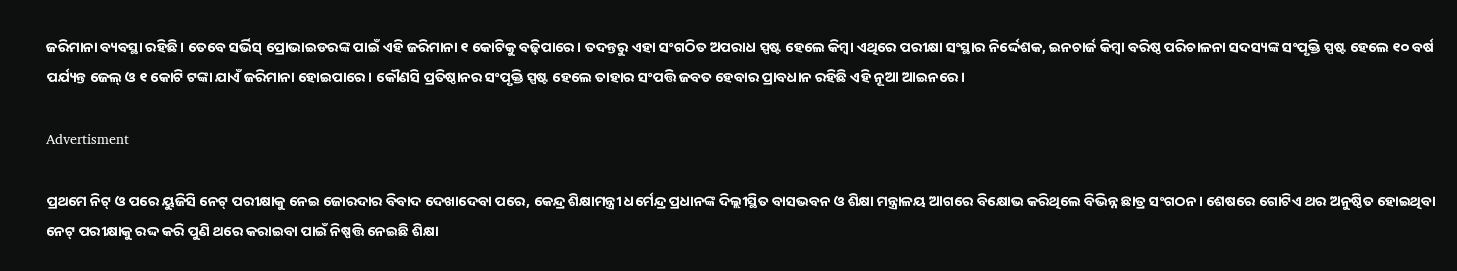ଜରିମାନା ବ୍ୟବସ୍ଥା ରହିଛି। ତେବେ ସର୍ଭିସ୍ ପ୍ରୋଭାଇଡରଙ୍କ ପାଇଁ ଏହି ଜରିମାନା ୧ କୋଟିକୁ ବଢ଼ିପାରେ। ତଦନ୍ତରୁ ଏହା ସଂଗଠିତ ଅପରାଧ ସ୍ପଷ୍ଟ ହେଲେ କିମ୍ବା ଏଥିରେ ପରୀକ୍ଷା ସଂସ୍ଥାର ନିର୍ଦ୍ଦେଶକ, ଇନଚାର୍ଜ କିମ୍ବା ବରିଷ୍ଠ ପରିଚାଳନା ସଦସ୍ୟଙ୍କ ସଂପୃକ୍ତି ସ୍ପଷ୍ଟ ହେଲେ ୧୦ ବର୍ଷ ପର୍ଯ୍ୟନ୍ତ ଜେଲ୍ ଓ ୧ କୋଟି ଟଙ୍କା ଯାଏଁ ଜରିମାନା ହୋଇପାରେ। କୌଣସି ପ୍ରତିଷ୍ଠାନର ସଂପୃକ୍ତି ସ୍ପଷ୍ଟ ହେଲେ ତାହାର ସଂପତ୍ତି ଜବତ ହେବାର ପ୍ରାବଧାନ ରହିଛି ଏହି ନୂଆ ଆଇନରେ।

Advertisment

ପ୍ରଥମେ ନିଟ୍ ଓ ପରେ ୟୁଜିସି ନେଟ୍ ପରୀକ୍ଷାକୁ ନେଇ ଜୋରଦାର ବିବାଦ ଦେଖାଦେବା ପରେ, କେନ୍ଦ୍ର ଶିକ୍ଷାମନ୍ତ୍ରୀ ଧର୍ମେନ୍ଦ୍ର ପ୍ରଧାନଙ୍କ ଦିଲ୍ଲୀସ୍ଥିତ ବାସଭବନ ଓ ଶିକ୍ଷା ମନ୍ତ୍ରାଳୟ ଆଗରେ ବିକ୍ଷୋଭ କରିଥିଲେ ବିଭିନ୍ନ ଛାତ୍ର ସଂଗଠନ। ଶେଷରେ ଗୋଟିଏ ଥର ଅନୁଷ୍ଠିତ ହୋଇଥିବା ନେଟ୍ ପରୀକ୍ଷାକୁ ରଦ୍ଦ କରି ପୁଣି ଥରେ କରାଇବା ପାଇଁ ନିଷ୍ପତ୍ତି ନେଇଛି ଶିକ୍ଷା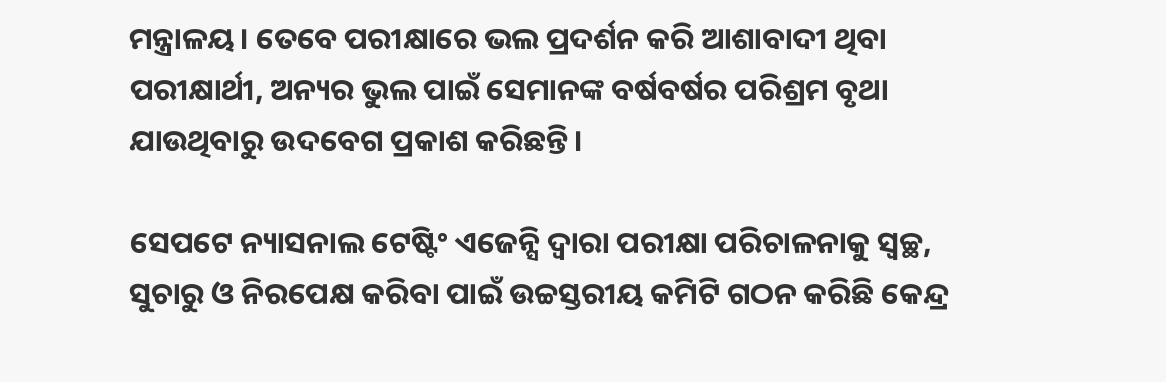ମନ୍ତ୍ରାଳୟ। ତେବେ ପରୀକ୍ଷାରେ ଭଲ ପ୍ରଦର୍ଶନ କରି ଆଶାବାଦୀ ଥିବା ପରୀକ୍ଷାର୍ଥୀ, ଅନ୍ୟର ଭୁଲ ପାଇଁ ସେମାନଙ୍କ ବର୍ଷବର୍ଷର ପରିଶ୍ରମ ବୃଥା ଯାଉଥିବାରୁ ଉଦବେଗ ପ୍ରକାଶ କରିଛନ୍ତି।

ସେପଟେ ନ୍ୟାସନାଲ ଟେଷ୍ଟିଂ ଏଜେନ୍ସି ଦ୍ବାରା ପରୀକ୍ଷା ପରିଚାଳନାକୁ ସ୍ବଚ୍ଛ, ସୁଚାରୁ ଓ ନିରପେକ୍ଷ କରିବା ପାଇଁ ଉଚ୍ଚସ୍ତରୀୟ କମିଟି ଗଠନ କରିଛି କେନ୍ଦ୍ର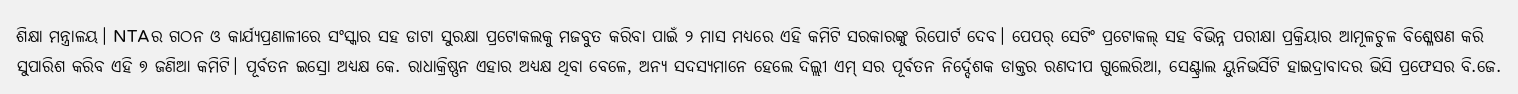ଶିକ୍ଷା ମନ୍ତ୍ରାଳୟ। NTAର ଗଠନ ଓ କାର୍ଯ୍ୟପ୍ରଣାଳୀରେ ସଂସ୍କାର ସହ ଡାଟା ସୁରକ୍ଷା ପ୍ରଟୋକଲକୁ ମଜବୁତ କରିବା ପାଇଁ ୨ ମାସ ମଧ୍ୟରେ ଏହି କମିଟି ସରକାରଙ୍କୁ ରିପୋର୍ଟ ଦେବ। ପେପର୍ ସେଟିଂ ପ୍ରଟୋକଲ୍ ସହ ବିଭିନ୍ନ ପରୀକ୍ଷା ପ୍ରକ୍ରିୟାର ଆମୂଳଚୁଳ ବିଶ୍ଳେଷଣ କରି ସୁପାରିଶ କରିବ ଏହି ୭ ଜଣିଆ କମିଟି। ପୂର୍ବତନ ଇସ୍ରୋ ଅଧ୍ୟକ୍ଷ କେ. ରାଧାକ୍ରିଷ୍ଣନ ଏହାର ଅଧ୍ୟକ୍ଷ ଥିବା ବେଳେ, ଅନ୍ୟ ସଦସ୍ୟମାନେ ହେଲେ ଦିଲ୍ଲୀ ଏମ୍ ସର ପୂର୍ବତନ ନିର୍ଦ୍ଦେଶକ ଡାକ୍ତର ରଣଦୀପ ଗୁଲେରିଆ, ସେଣ୍ଟ୍ରାଲ ୟୁନିଭର୍ସିଟି ହାଇଦ୍ରାବାଦର ଭିସି ପ୍ରଫେସର ବି.ଜେ.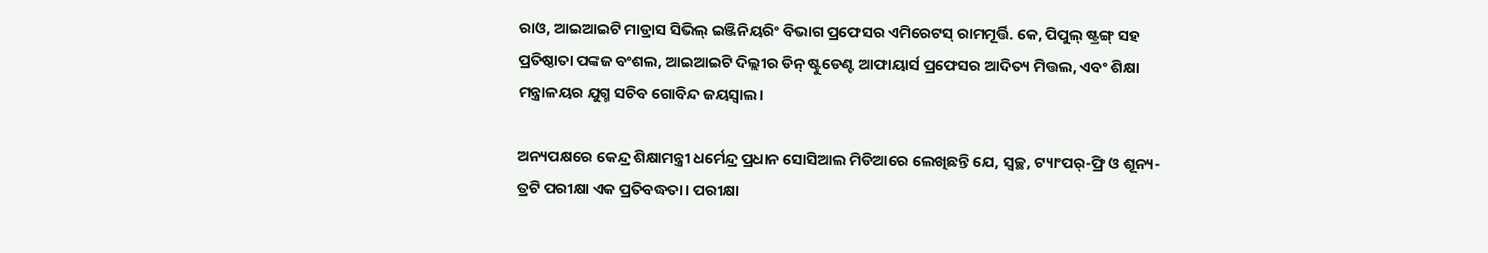ରାଓ, ଆଇଆଇଟି ମାଡ୍ରାସ ସିଭିଲ୍ ଇଞ୍ଜିନିୟରିଂ ବିଭାଗ ପ୍ରଫେସର ଏମିରେଟସ୍ ରାମମୂର୍ତ୍ତି. କେ, ପିପୁଲ୍ ଷ୍ଟ୍ରଙ୍ଗ୍ ସହ ପ୍ରତିଷ୍ଠାତା ପଙ୍କଜ ବଂଶଲ, ଆଇଆଇଟି ଦିଲ୍ଲୀର ଡିନ୍ ଷ୍ଟୁଡେଣ୍ଟ ଆଫାୟାର୍ସ ପ୍ରଫେସର ଆଦିତ୍ୟ ମିତ୍ତଲ, ଏବଂ ଶିକ୍ଷା ମନ୍ତ୍ରାଳୟର ଯୁଗ୍ମ ସଚିବ ଗୋବିନ୍ଦ ଜୟସ୍ବାଲ।

ଅନ୍ୟପକ୍ଷରେ କେନ୍ଦ୍ର ଶିକ୍ଷାମନ୍ତ୍ରୀ ଧର୍ମେନ୍ଦ୍ର ପ୍ରଧାନ ସୋସିଆଲ ମିଡିଆରେ ଲେଖିଛନ୍ତି ଯେ, ସ୍ବଚ୍ଛ, ଟ୍ୟାଂପର୍-ଫ୍ରି ଓ ଶୂନ୍ୟ-ତ୍ରଟି ପରୀକ୍ଷା ଏକ ପ୍ରତିବଦ୍ଧତା। ପରୀକ୍ଷା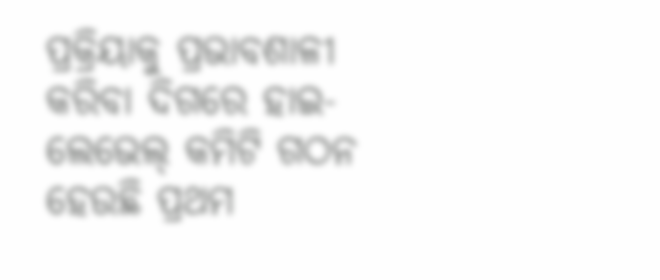ପ୍ରକ୍ରିୟାକୁ ପ୍ରଭାବଶାଳୀ କରିବା ଦିଗରେ ହାଇ-ଲେଭେଲ୍ କମିଟି ଗଠନ ହେଉଛି ପ୍ରଥମ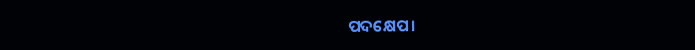ପଦକ୍ଷେପ।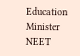Education Minister NEET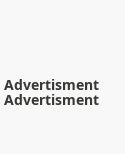Advertisment
Advertisment